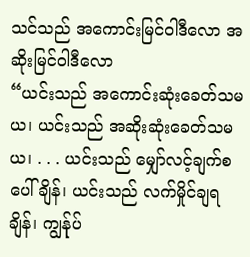သင်သည် အကောင်းမြင်ဝါဒီလော အဆိုးမြင်ဝါဒီလော
“ယင်းသည် အကောင်းဆုံးခေတ်သမယ၊ ယင်းသည် အဆိုးဆုံးခေတ်သမယ၊ . . . ယင်းသည် မျှော်လင့်ချက်စပေါ်ချိန်၊ ယင်းသည် လက်မှိုင်ချရချိန်၊ ကျွန်ုပ်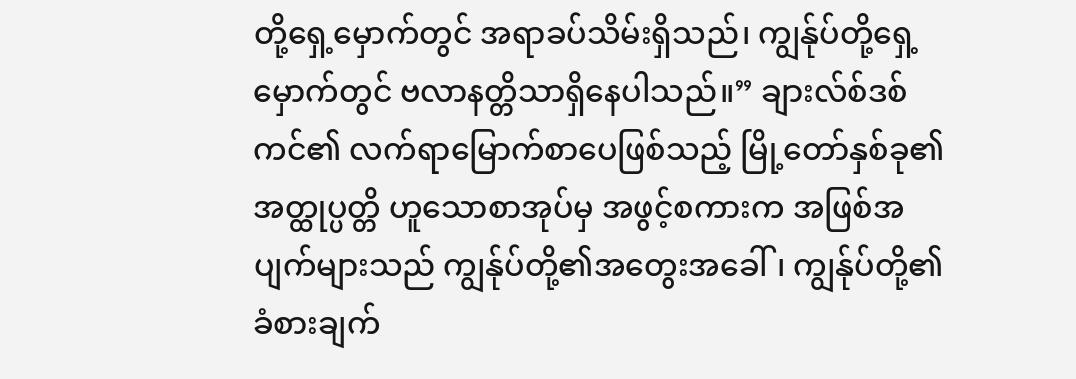တို့ရှေ့မှောက်တွင် အရာခပ်သိမ်းရှိသည်၊ ကျွန်ုပ်တို့ရှေ့မှောက်တွင် ဗလာနတ္တိသာရှိနေပါသည်။” ချားလ်စ်ဒစ်ကင်၏ လက်ရာမြောက်စာပေဖြစ်သည့် မြို့တော်နှစ်ခု၏အတ္ထုပ္ပတ္တိ ဟူသောစာအုပ်မှ အဖွင့်စကားက အဖြစ်အပျက်များသည် ကျွန်ုပ်တို့၏အတွေးအခေါ်၊ ကျွန်ုပ်တို့၏ခံစားချက်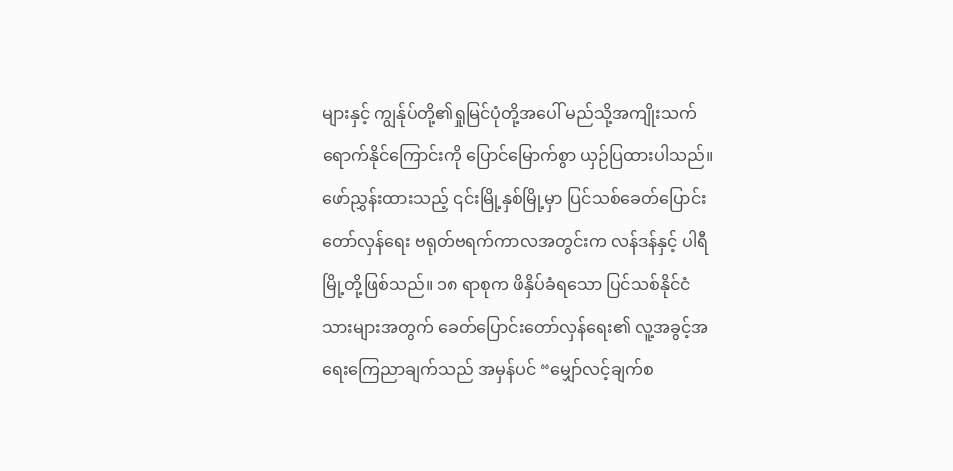များနှင့် ကျွန်ုပ်တို့၏ရှုမြင်ပုံတို့အပေါ် မည်သို့အကျိုးသက်ရောက်နိုင်ကြောင်းကို ပြောင်မြောက်စွာ ယှဉ်ပြထားပါသည်။
ဖော်ညွှန်းထားသည့် ၎င်းမြို့နှစ်မြို့မှာ ပြင်သစ်ခေတ်ပြောင်းတော်လှန်ရေး ဗရုတ်ဗရက်ကာလအတွင်းက လန်ဒန်နှင့် ပါရီမြို့တို့ဖြစ်သည်။ ၁၈ ရာစုက ဖိနှိပ်ခံရသော ပြင်သစ်နိုင်ငံသားများအတွက် ခေတ်ပြောင်းတော်လှန်ရေး၏ လူ့အခွင့်အရေးကြေညာချက်သည် အမှန်ပင် “မျှော်လင့်ချက်စ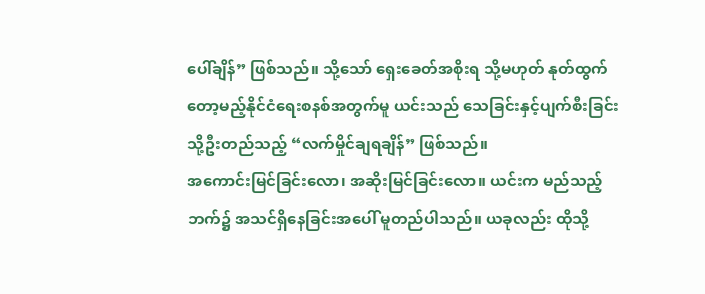ပေါ်ချိန်” ဖြစ်သည်။ သို့သော် ရှေးခေတ်အစိုးရ သို့မဟုတ် နုတ်ထွက်တော့မည့်နိုင်ငံရေးစနစ်အတွက်မူ ယင်းသည် သေခြင်းနှင့်ပျက်စီးခြင်းသို့ဦးတည်သည့် “လက်မှိုင်ချရချိန်” ဖြစ်သည်။
အကောင်းမြင်ခြင်းလော၊ အဆိုးမြင်ခြင်းလော။ ယင်းက မည်သည့်ဘက်၌ အသင်ရှိနေခြင်းအပေါ် မူတည်ပါသည်။ ယခုလည်း ထိုသို့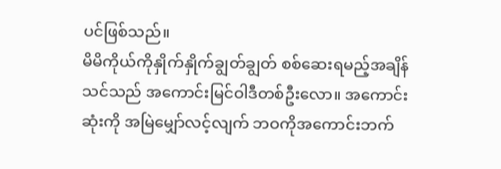ပင်ဖြစ်သည်။
မိမိကိုယ်ကိုနှိုက်နှိုက်ချွတ်ချွတ် စစ်ဆေးရမည့်အချိန်
သင်သည် အကောင်းမြင်ဝါဒီတစ်ဦးလော။ အကောင်းဆုံးကို အမြဲမျှော်လင့်လျက် ဘဝကိုအကောင်းဘက်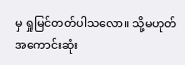မှ ရှုမြင်တတ်ပါသလော။ သို့မဟုတ် အကောင်းဆုံး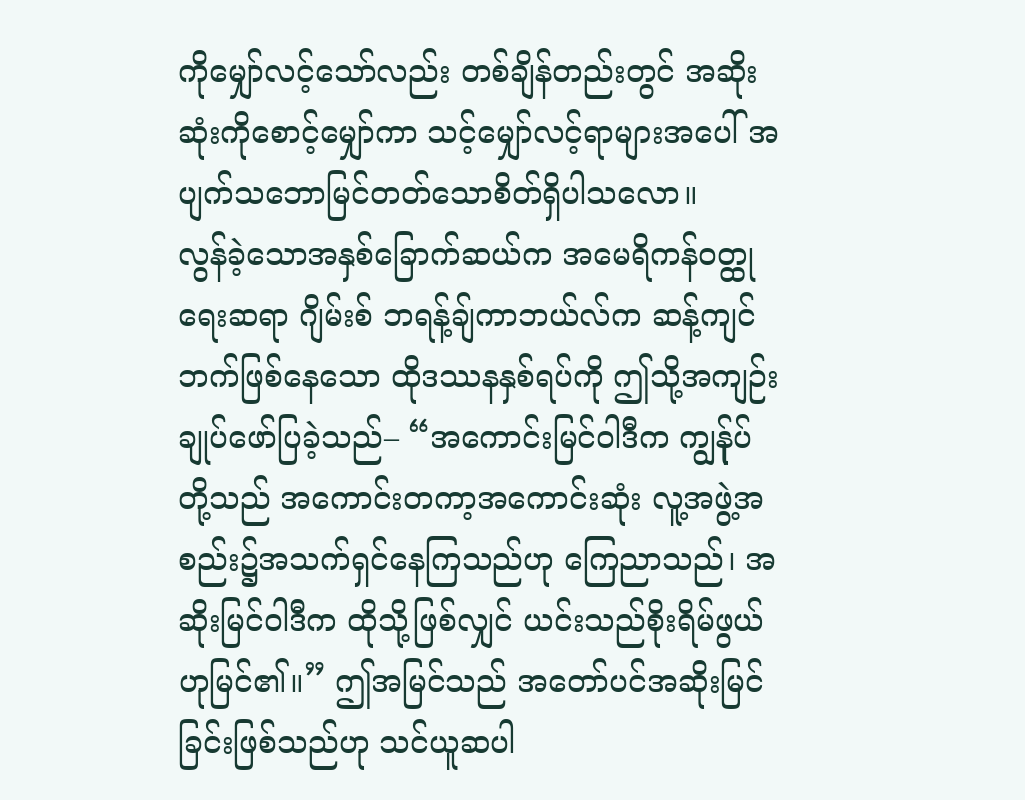ကိုမျှော်လင့်သော်လည်း တစ်ချိန်တည်းတွင် အဆိုးဆုံးကိုစောင့်မျှော်ကာ သင့်မျှော်လင့်ရာများအပေါ် အပျက်သဘောမြင်တတ်သောစိတ်ရှိပါသလော။
လွန်ခဲ့သောအနှစ်ခြောက်ဆယ်က အမေရိကန်ဝတ္ထုရေးဆရာ ဂျိမ်းစ် ဘရန့်ချ်ကာဘယ်လ်က ဆန့်ကျင်ဘက်ဖြစ်နေသော ထိုဒဿနနှစ်ရပ်ကို ဤသို့အကျဉ်းချုပ်ဖော်ပြခဲ့သည်– “အကောင်းမြင်ဝါဒီက ကျွန်ုပ်တို့သည် အကောင်းတကာ့အကောင်းဆုံး လူ့အဖွဲ့အစည်း၌အသက်ရှင်နေကြသည်ဟု ကြေညာသည်၊ အဆိုးမြင်ဝါဒီက ထိုသို့ဖြစ်လျှင် ယင်းသည်စိုးရိမ်ဖွယ်ဟုမြင်၏။” ဤအမြင်သည် အတော်ပင်အဆိုးမြင်ခြင်းဖြစ်သည်ဟု သင်ယူဆပါ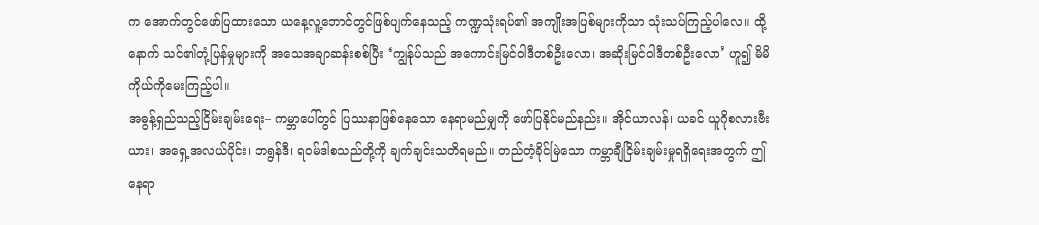က အောက်တွင်ဖော်ပြထားသော ယနေ့လူ့ဘောင်တွင်ဖြစ်ပျက်နေသည့် ကဏ္ဍသုံးရပ်၏ အကျိုးအပြစ်များကိုသာ သုံးသပ်ကြည့်ပါလေ။ ထို့နောက် သင်၏တုံ့ပြန်မှုများကို အသေအချာဆန်းစစ်ပြီး ‘ကျွန်ုပ်သည် အကောင်းမြင်ဝါဒီတစ်ဦးလော၊ အဆိုးမြင်ဝါဒီတစ်ဦးလော’ ဟူ၍ မိမိကိုယ်ကိုမေးကြည့်ပါ။
အဓွန့်ရှည်သည့်ငြိမ်းချမ်းရေး– ကမ္ဘာပေါ်တွင် ပြဿနာဖြစ်နေသော နေရာမည်မျှကို ဖော်ပြနိုင်မည်နည်း။ အိုင်ယာလန်၊ ယခင် ယူဂိုစလားဗီးယား၊ အရှေ့အလယ်ပိုင်း၊ ဘရွန်ဒီ၊ ရဝမ်ဒါစသည်တို့ကို ချက်ချင်းသတိရမည်။ တည်တံ့ခိုင်မြဲသော ကမ္ဘာချီငြိမ်းချမ်းမှုရရှိရေးအတွက် ဤနေရာ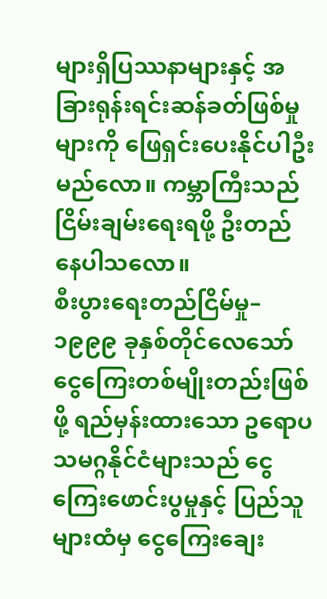များရှိပြဿနာများနှင့် အခြားရုန်းရင်းဆန်ခတ်ဖြစ်မှုများကို ဖြေရှင်းပေးနိုင်ပါဦးမည်လော။ ကမ္ဘာကြီးသည် ငြိမ်းချမ်းရေးရဖို့ ဦးတည်နေပါသလော။
စီးပွားရေးတည်ငြိမ်မှု– ၁၉၉၉ ခုနှစ်တိုင်လေသော် ငွေကြေးတစ်မျိုးတည်းဖြစ်ဖို့ ရည်မှန်းထားသော ဥရောပသမဂ္ဂနိုင်ငံများသည် ငွေကြေးဖောင်းပွမှုနှင့် ပြည်သူများထံမှ ငွေကြေးချေး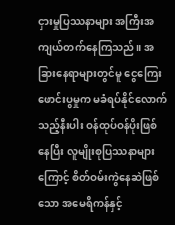ငှားမှုပြဿနာများ အကြီးအကျယ်တက်နေကြသည်။ အခြားနေရာများတွင်မူ ငွေကြေးဖောင်းပွမှုက မခံရပ်နိုင်လောက်သည့်နီးပါး ဝန်ထုပ်ဝန်ပိုးဖြစ်နေပြီး လူမျိုးစုပြဿနာများကြောင့် စိတ်ဝမ်းကွဲနေဆဲဖြစ်သော အမေရိကန်နှင့်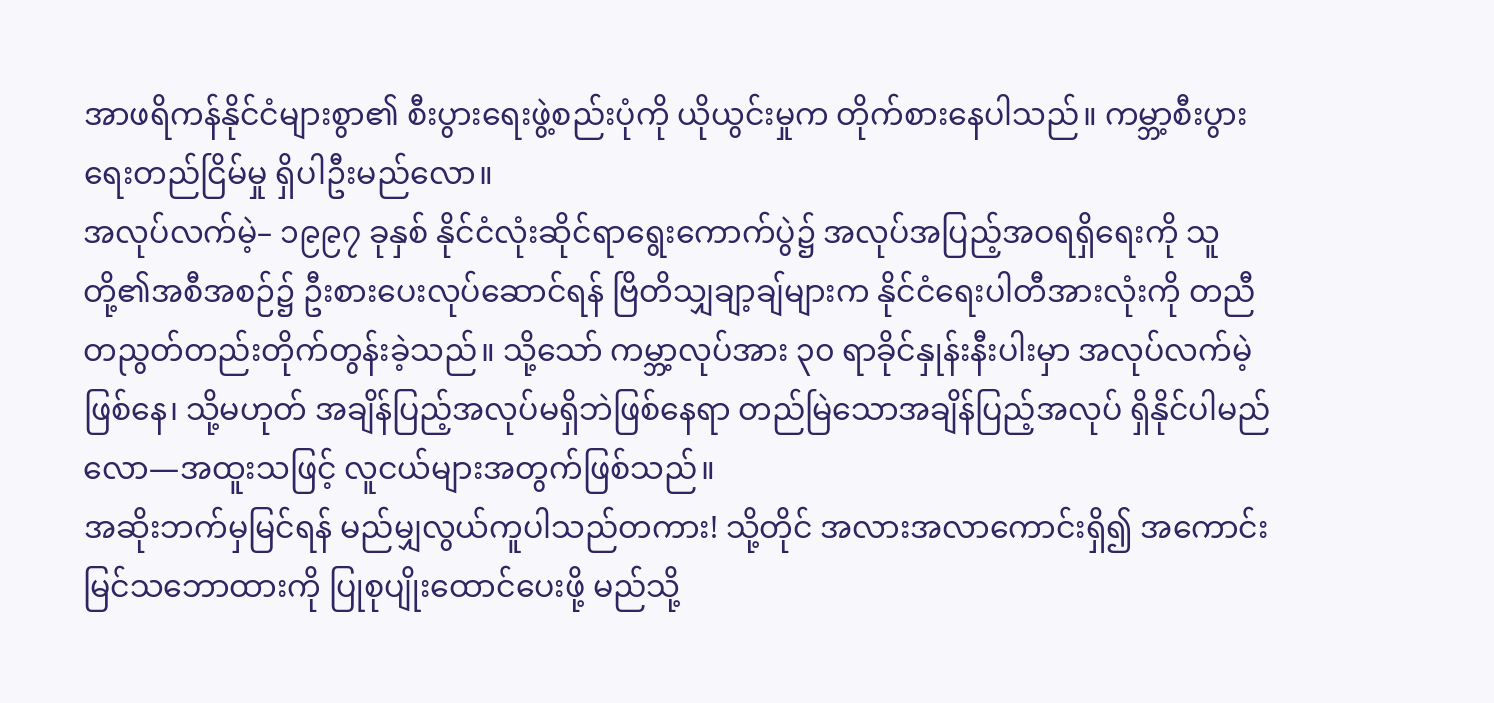အာဖရိကန်နိုင်ငံများစွာ၏ စီးပွားရေးဖွဲ့စည်းပုံကို ယိုယွင်းမှုက တိုက်စားနေပါသည်။ ကမ္ဘာ့စီးပွားရေးတည်ငြိမ်မှု ရှိပါဦးမည်လော။
အလုပ်လက်မဲ့– ၁၉၉၇ ခုနှစ် နိုင်ငံလုံးဆိုင်ရာရွေးကောက်ပွဲ၌ အလုပ်အပြည့်အဝရရှိရေးကို သူတို့၏အစီအစဉ်၌ ဦးစားပေးလုပ်ဆောင်ရန် ဗြိတိသျှချာ့ချ်များက နိုင်ငံရေးပါတီအားလုံးကို တညီတညွတ်တည်းတိုက်တွန်းခဲ့သည်။ သို့သော် ကမ္ဘာ့လုပ်အား ၃၀ ရာခိုင်နှုန်းနီးပါးမှာ အလုပ်လက်မဲ့ဖြစ်နေ၊ သို့မဟုတ် အချိန်ပြည့်အလုပ်မရှိဘဲဖြစ်နေရာ တည်မြဲသောအချိန်ပြည့်အလုပ် ရှိနိုင်ပါမည်လော—အထူးသဖြင့် လူငယ်များအတွက်ဖြစ်သည်။
အဆိုးဘက်မှမြင်ရန် မည်မျှလွယ်ကူပါသည်တကား! သို့တိုင် အလားအလာကောင်းရှိ၍ အကောင်းမြင်သဘောထားကို ပြုစုပျိုးထောင်ပေးဖို့ မည်သို့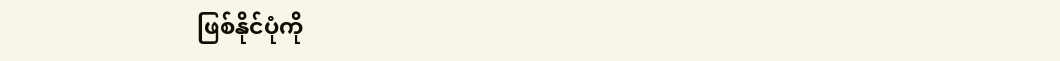ဖြစ်နိုင်ပုံကို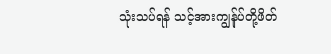သုံးသပ်ရန် သင့်အားကျွန်ုပ်တို့ဖိတ်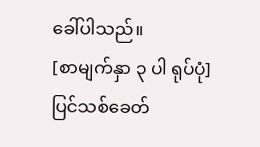ခေါ်ပါသည်။
[စာမျက်နှာ ၃ ပါ ရုပ်ပုံ]
ပြင်သစ်ခေတ်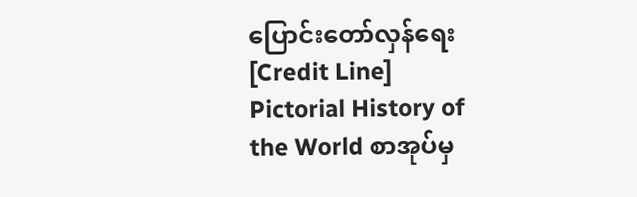ပြောင်းတော်လှန်ရေး
[Credit Line]
Pictorial History of the World စာအုပ်မှ